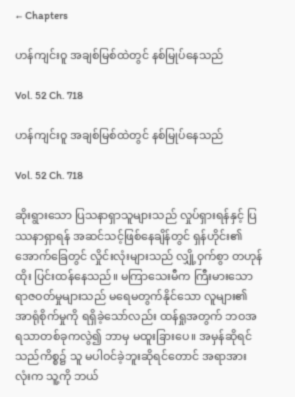← Chapters

ဟန်ကျင်းဝူ အချစ်မြစ်ထဲတွင် နစ်မြုပ်နေသည်

Vol. 52 Ch. 718

ဟန်ကျင်းဝူ အချစ်မြစ်ထဲတွင် နစ်မြုပ်နေသည်

Vol. 52 Ch. 718

ဆိုးရွားသော ပြသနာရှာသူများသည် လှုပ်ရှားရန်နှင့် ပြဿနာရှာရန် အဆင်သင့်ဖြစ်နေချိန်တွင် ရှန်ဟိုင်း၏ အောက်ခြေတွင် လှိုင်းလုံးများသည် လျှို့ဝှက်စွာ တဟုန်ထိုး ပြင်းထန်နေသည်။ မကြာသေးမီက ကြီးမားသော ရာဇဝတ်မှုများသည် မရေမတွက်နိုင်သော လူများ၏အာရုံစိုက်မှုကို ရရှိခဲ့သော်လည်း ထန်ရှုအတွက် ဘဝအရသာတစ်ခုကလွဲ၍ ဘာမှ မထူးခြားပေ။ အမှန်ဆိုရင် သည်ကိစ္စ၌ သူ မပါဝင်ခဲ့ဘူးဆိုရင်တောင် အရာအားလုံးက သူ့ကို ဘယ်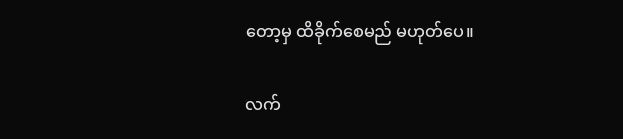တော့မှ ထိခိုက်စေမည် မဟုတ်ပေ။

လက်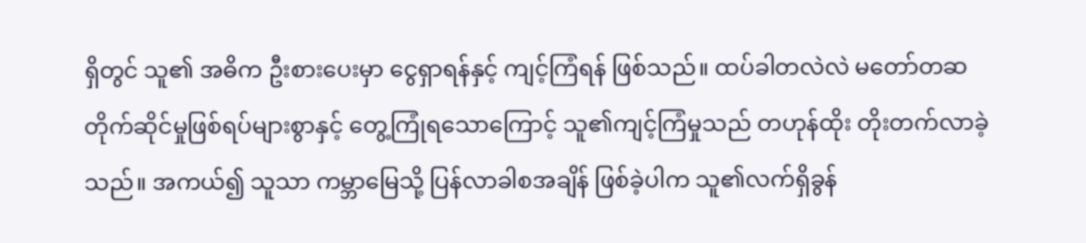ရှိတွင် သူ၏ အဓိက ဦးစားပေးမှာ ငွေရှာရန်နှင့် ကျင့်ကြံရန် ဖြစ်သည်။ ထပ်ခါတလဲလဲ မတော်တဆ တိုက်ဆိုင်မှုဖြစ်ရပ်များစွာနှင့် တွေ့ကြုံရသောကြောင့် သူ၏ကျင့်ကြံမှုသည် တဟုန်ထိုး တိုးတက်လာခဲ့သည်။ အကယ်၍ သူသာ ကမ္ဘာမြေသို့ ပြန်လာခါစအချိန် ဖြစ်ခဲ့ပါက သူ၏လက်ရှိခွန်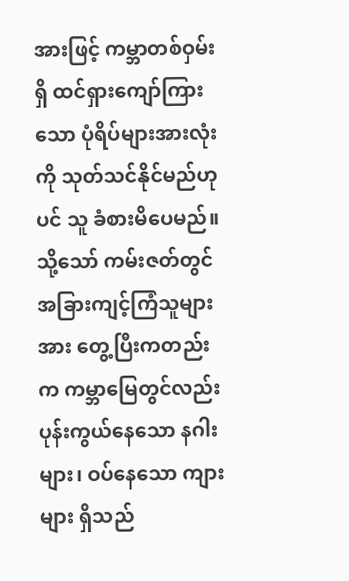အားဖြင့် ကမ္ဘာတစ်ဝှမ်းရှိ ထင်ရှားကျော်ကြားသော ပုံရိပ်များအားလုံးကို သုတ်သင်နိုင်မည်ဟုပင် သူ ခံစားမိပေမည်။ သို့သော် ကမ်းဇတ်တွင် အခြားကျင့်ကြံသူများအား တွေ့ပြီးကတည်းက ကမ္ဘာမြေတွင်လည်း ပုန်းကွယ်နေသော နဂါးများ၊ ဝပ်နေသော ကျားများ ရှိသည်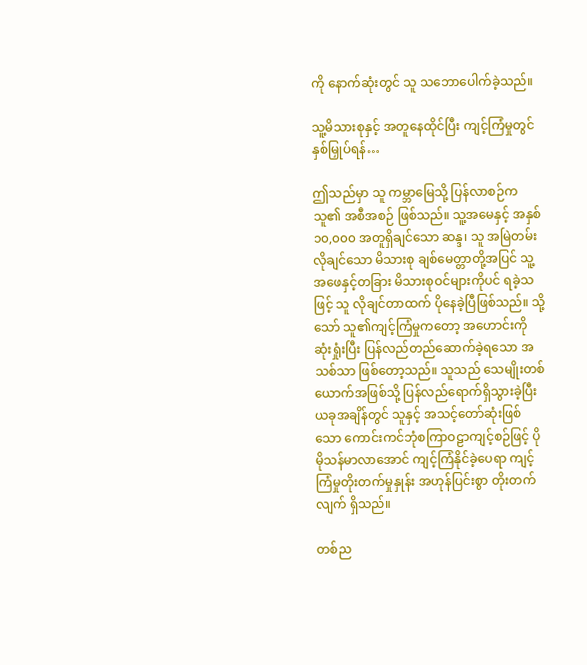ကို နောက်ဆုံးတွင် သူ သဘောပေါက်ခဲ့သည်။

သူ့မိသားစုနှင့် အတူနေထိုင်ပြီး ကျင့်ကြံမှုတွင် နှစ်မြှုပ်ရန်…

ဤသည်မှာ သူ ကမ္ဘာမြေသို့ ပြန်လာစဉ်က သူ၏ အစီအစဉ် ဖြစ်သည်။ သူ့အမေနှင့် အနှစ် ၁၀,၀၀၀ အတူရှိချင်သော ဆန္ဒ၊ သူ အမြဲတမ်း လိုချင်သော မိသားစု ချစ်မေတ္တာတို့အပြင် သူ့အဖေနှင့်တခြား မိသားစုဝင်များကိုပင် ရခဲ့သဖြင့် သူ လိုချင်တာထက် ပိုနေခဲ့ပြီဖြစ်သည်။ သို့သော် သူ၏ကျင့်ကြံမှုကတော့ အဟောင်းကို ဆုံးရှုံးပြီး ပြန်လည်တည်ဆောက်ခဲ့ရသော အသစ်သာ ဖြစ်တော့သည်။ သူသည် သေမျိုးတစ်ယောက်အဖြစ်သို့ ပြန်လည်ရောက်ရှိသွားခဲ့ပြီး ယခုအချိန်တွင် သူနှင့် အသင့်တော်ဆုံးဖြစ်သော ကောင်းကင်ဘုံစကြာဝဠာကျင့်စဉ်ဖြင့် ပိုမိုသန်မာလာအောင် ကျင့်ကြံနိုင်ခဲ့ပေရာ ကျင့်ကြံမှုတိုးတက်မှုနှုန်း အဟုန်ပြင်းစွာ တိုးတက်လျက် ရှိသည်။

တစ်ည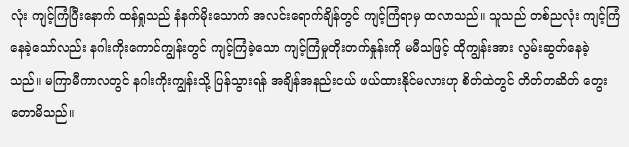လုံး ကျင့်ကြံပြီးနောက် ထန်ရှုသည် နံနက်မိုးသောက် အလင်းရောက်ချိန်တွင် ကျင့်ကြံရာမှ ထလာသည်။ သူသည် တစ်ညလုံး ကျင့်ကြံနေခဲ့သော်လည်း နဂါးကိုးကောင်ကျွန်းတွင် ကျင့်ကြံခဲ့သော ကျင့်ကြံမှုတိုးတက်နှုန်းကို မမီသဖြင့် ထိုကျွန်းအား လွမ်းဆွတ်နေခဲ့သည်။ မကြာမီကာလတွင် နဂါးကိုးကျွန်းသို့ ပြန်သွားရန် အချိန်အနည်းငယ် ဖယ်ထားနိုင်မလားဟု စိတ်ထဲတွင် တိတ်တဆိတ် တွေးတောမိသည်။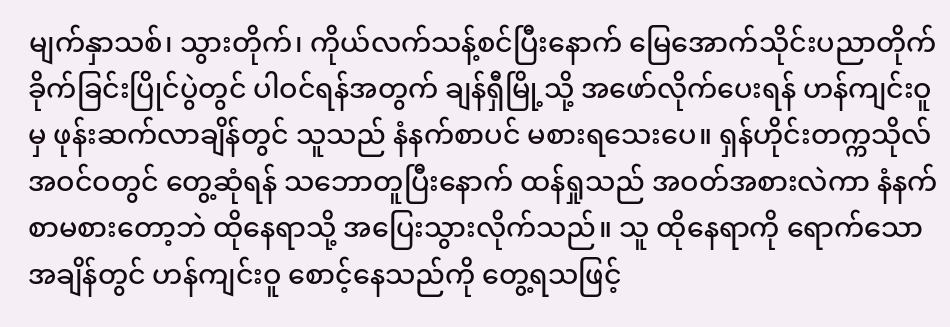မျက်နှာသစ်၊ သွားတိုက်၊ ကိုယ်လက်သန့်စင်ပြီးနောက် မြေအောက်သိုင်းပညာတိုက်ခိုက်ခြင်းပြိုင်ပွဲတွင် ပါဝင်ရန်အတွက် ချန်ရှီမြို့သို့ အဖော်လိုက်ပေးရန် ဟန်ကျင်းဝူမှ ဖုန်းဆက်လာချိန်တွင် သူသည် နံနက်စာပင် မစားရသေးပေ။ ရှန်ဟိုင်းတက္ကသိုလ် အဝင်ဝတွင် တွေ့ဆုံရန် သဘောတူပြီးနောက် ထန်ရှုသည် အဝတ်အစားလဲကာ နံနက်စာမစားတော့ဘဲ ထိုနေရာသို့ အပြေးသွားလိုက်သည်။ သူ ထိုနေရာကို ရောက်သောအချိန်တွင် ဟန်ကျင်းဝူ စောင့်နေသည်ကို တွေ့ရသဖြင့်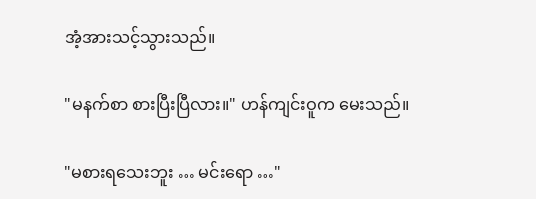အံ့အားသင့်သွားသည်။

"မနက်စာ စားပြီးပြီလား။" ဟန်ကျင်းဝူက မေးသည်။

"မစားရသေးဘူး … မင်းရော …"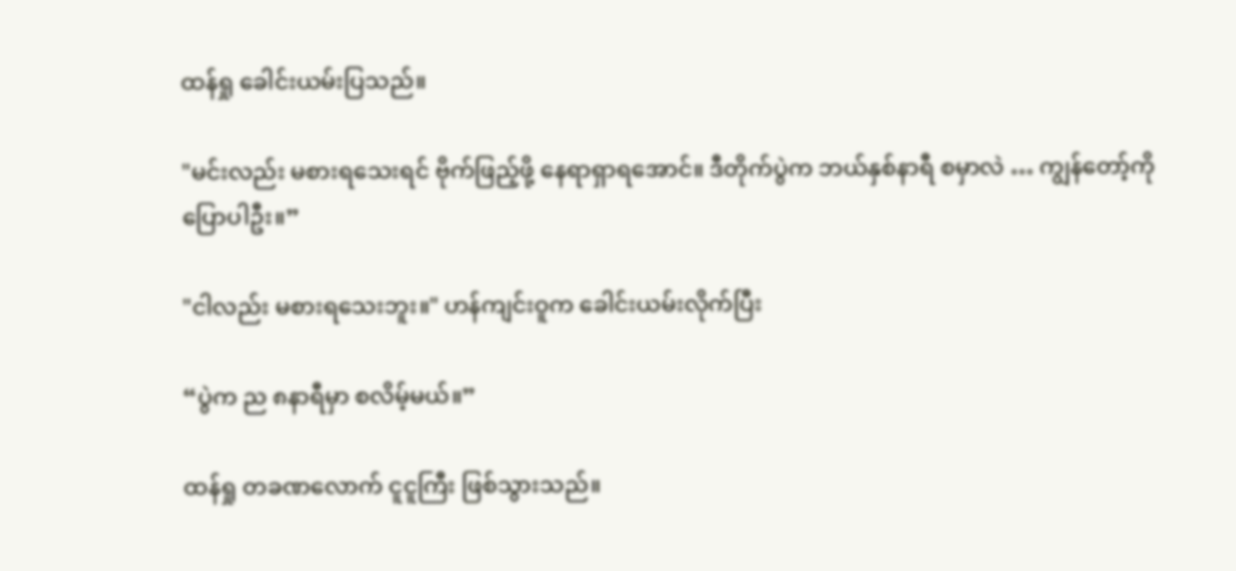ထန်ရှု ခေါင်းယမ်းပြသည်။

"မင်းလည်း မစားရသေးရင် ဗိုက်ဖြည့်ဖို့ နေရာရှာရအောင်။ ဒီတိုက်ပွဲက ဘယ်နှစ်နာရီ စမှာလဲ … ကျွန်တော့်ကို ပြောပါဦး။”

"ငါလည်း မစားရသေးဘူး။" ဟန်ကျင်းဝူက ခေါင်းယမ်းလိုက်ပြီး

“ပွဲက ည ၈နာရီမှာ စလိမ့်မယ်။”

ထန်ရှု တခဏလောက် ငူငူကြီး ဖြစ်သွားသည်။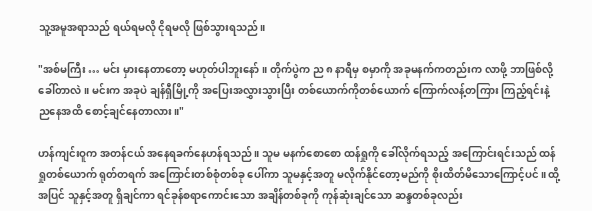သူ့အမူအရာသည် ရယ်ရမလို ငိုရမလို ဖြစ်သွားရသည်။

"အစ်မကြီး … မင်း မှားနေတာတော့ မဟုတ်ပါဘူးနော်။ တိုက်ပွဲက ည ၈ နာရီမှ စမှာကို အခုမနက်ကတည်းက လာဖို့ ဘာဖြစ်လို့ ခေါ်တာလဲ။ မင်းက အခုပဲ ချန်ရှီမြို့ကို အပြေးအလွှားသွားပြီး တစ်ယောက်ကိုတစ်ယောက် ကြောက်လန့်တကြား ကြည့်ရင်းနဲ့ ညနေအထိ စောင့်ချင်နေတာလား။"

ဟန်ကျင်းဝူက အတန်ငယ် အနေရခက်နေဟန်ရသည်။ သူမ မနက်စောစော ထန်ရှုကို ခေါ်လိုက်ရသည့် အကြောင်းရင်းသည် ထန်ရှုတစ်ယောက် ရုတ်တရက် အကြောင်းတစ်စုံတစ်ခု ပေါ်ကာ သူမနှင့်အတူ မလိုက်နိုင်တော့မည်ကို စိုးထိတ်မိသောကြောင့်ပင်။ ထို့အပြင် သူနှင့်အတူ ရှိချင်ကာ ရင်ခုန်စရာကောင်းသော အချိန်တစ်ခုကို ကုန်ဆုံးချင်သော ဆန္ဒတစ်ခုလည်း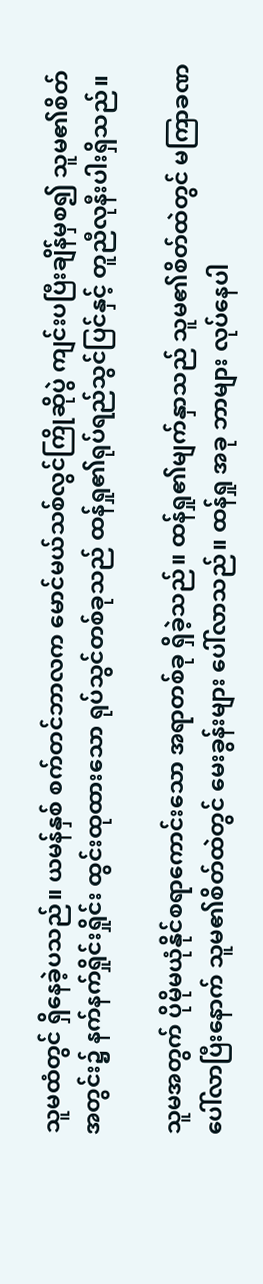သူမထံတွင် ရှိနေခဲ့ပသည်။ ယမန်နှစ် စက်တင်ဘာလက မောင်မယ်သစ်လွင်ကြိုဆိုပွဲ ကျင်းပပြီးချိန်မှစ၍ သူမ၏စိတ်အတွင်း၌ နက်နက်ရှိုင်းရှိုင်း ထွင်းထုထားသော ရုပ်သွင်တစ်ခုသည် ထန်ရှု၏ရုပ်ရည်သွင်ပြင်နှင့် တူညီလုနီးပါးရှိသည်။

သူမအတွက် ပိုမိုမယုံနိုင်စရာကောင်းသော အရာတစ်ခု ရှိခဲ့သည်။ ထန်ရှု၏မျက်နှာသည် သူမ၏စိတ်ထဲတွင် မကြာခဏ ပေါ်လာပြီးနောက် သူမ၏စိတ်ထဲတွင် မေးခွန်းများ ပေါ်လာသည်။ ထန်ရှု အခု ဘာများ လုပ်နေပါ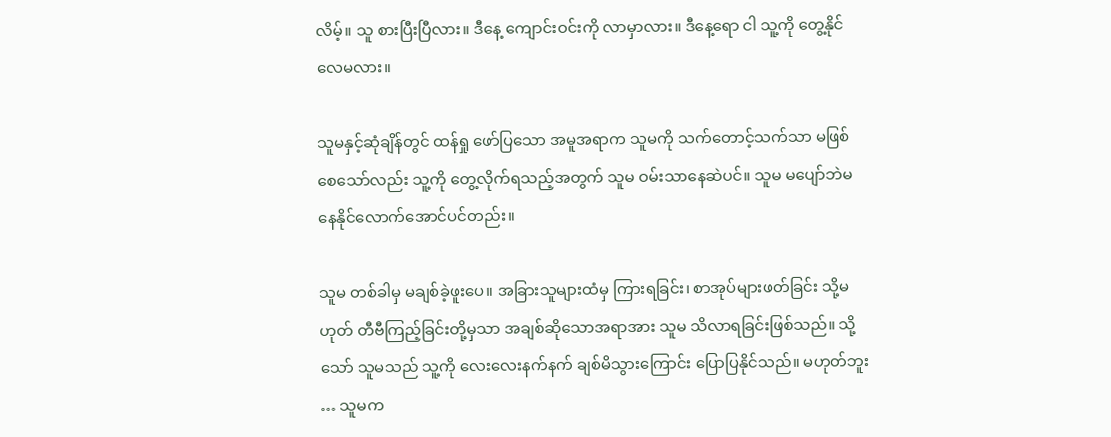လိမ့်။ သူ စားပြီးပြီလား။ ဒီနေ့ ကျောင်းဝင်းကို လာမှာလား။ ဒီနေ့ရော ငါ သူ့ကို တွေ့နိုင်လေမလား။

သူမနှင့်ဆုံချိန်တွင် ထန်ရှု ဖော်ပြသော အမူအရာက သူမကို သက်တောင့်သက်သာ မဖြစ်စေသော်လည်း သူ့ကို တွေ့လိုက်ရသည့်အတွက် သူမ ဝမ်းသာနေဆဲပင်။ သူမ မပျော်ဘဲမနေနိုင်လောက်အောင်ပင်တည်း။

သူမ တစ်ခါမှ မချစ်ခဲ့ဖူးပေ။ အခြားသူများထံမှ ကြားရခြင်း၊ စာအုပ်များဖတ်ခြင်း သို့မဟုတ် တီဗီကြည့်ခြင်းတို့မှသာ အချစ်ဆိုသောအရာအား သူမ သိလာရခြင်းဖြစ်သည်။ သို့သော် သူမသည် သူ့ကို လေးလေးနက်နက် ချစ်မိသွားကြောင်း ပြောပြနိုင်သည်။ မဟုတ်ဘူး … သူမက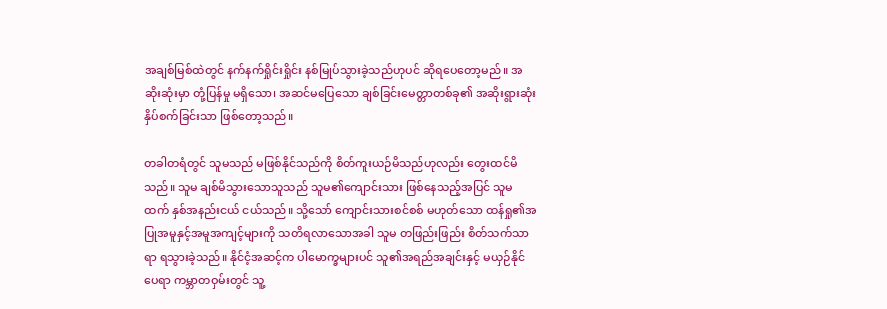အချစ်မြစ်ထဲတွင် နက်နက်ရှိုင်းရှိုင်း နစ်မြုပ်သွားခဲ့သည်ဟုပင် ဆိုရပေတော့မည်။ အဆိုးဆုံးမှာ တုံ့ပြန်မှု မရှိသော၊ အဆင်မပြေသော ချစ်ခြင်းမေတ္တာတစ်ခု၏ အဆိုးရွားဆုံး နှိပ်စက်ခြင်းသာ ဖြစ်တော့သည်။

တခါတရံတွင် သူမသည် မဖြစ်နိုင်သည်ကို စိတ်ကူးယဉ်မိသည်ဟုလည်း တွေးထင်မိသည်။ သူမ ချစ်မိသွားသောသူသည် သူမ၏ကျောင်းသား ဖြစ်နေသည့်အပြင် သူမထက် နှစ်အနည်းငယ် ငယ်သည်။ သို့သော် ကျောင်းသားစင်စစ် မဟုတ်သော ထန်ရှု၏အပြုအမူနှင့်အမူအကျင့်များကို သတိရလာသောအခါ သူမ တဖြည်းဖြည်း စိတ်သက်သာရာ ရသွားခဲ့သည်။ နိုင်ငံ့အဆင့်က ပါမောက္ခများပင် သူ၏အရည်အချင်းနှင့် မယှဉ်နိုင်ပေရာ ကမ္ဘာတဝှမ်းတွင် သူ့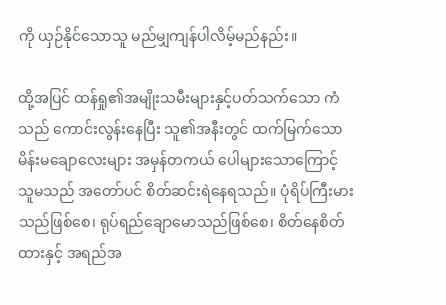ကို ယှဉ်နိုင်သောသူ မည်မျှကျန်ပါလိမ့်မည်နည်း။

ထို့အပြင် ထန်ရှု၏အမျိုးသမီးများနှင့်ပတ်သက်သော ကံသည် ကောင်းလွန်းနေပြီး သူ၏အနီးတွင် ထက်မြက်သော မိန်းမချောလေးများ အမှန်တကယ် ပေါများသောကြောင့် သူမသည် အတော်ပင် စိတ်ဆင်းရဲနေရသည်။ ပုံရိပ်ကြီးမားသည်ဖြစ်စေ၊ ရုပ်ရည်ချောမောသည်ဖြစ်စေ၊ စိတ်နေစိတ်ထားနှင့် အရည်အ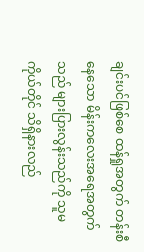ချင်းပင်ဖြစ်စေ ထန်ရှုအတွက် တန်းစီနေသော မိန်းကလေးအရေအတွက်သည် များပြားလွန်းသည်ကို သူမကိုယ်တိုင် သိရှိနားလည်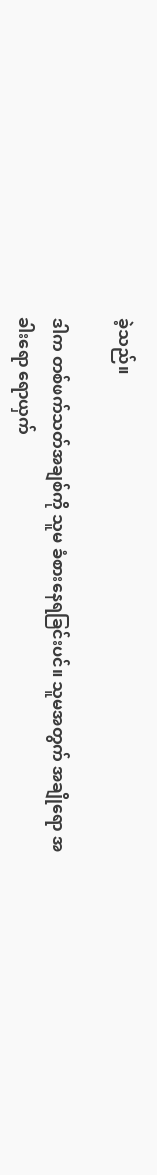ခဲ့သည်။

ဒါက တစ်ဖက်သတ်အချစ်ကို သူမ ခံစားနေရခြင်းပင်။ သူမအတွက် အချိုရော အခါးရော ရောယှက်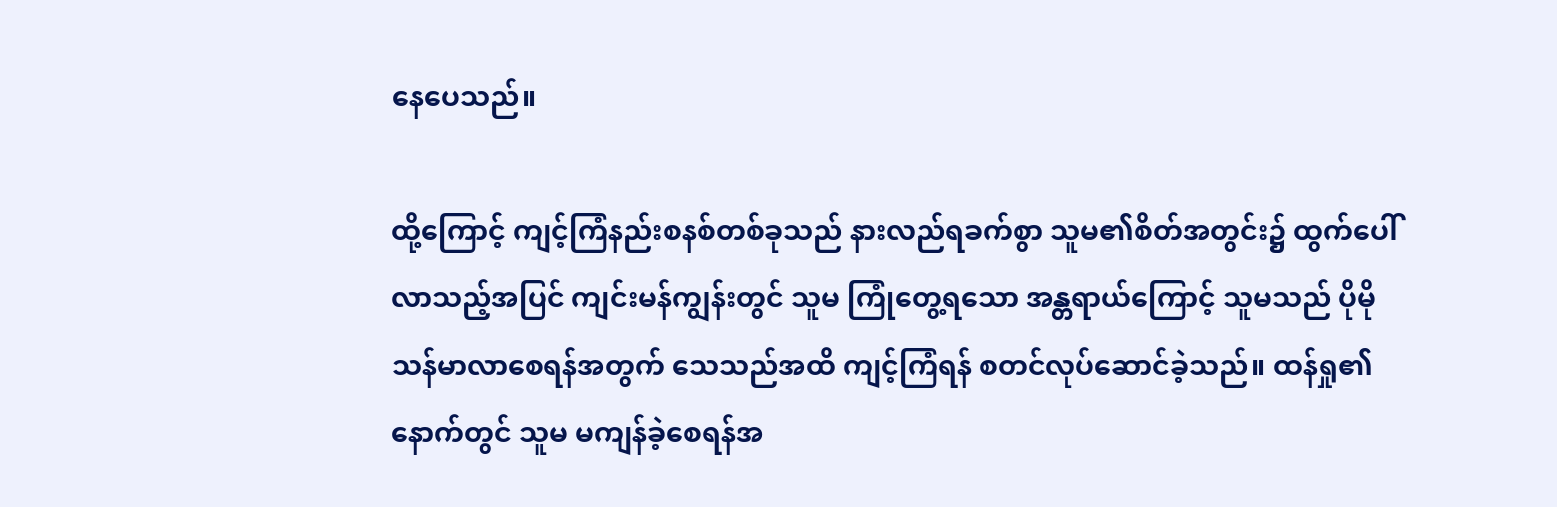နေပေသည်။

ထို့ကြောင့် ကျင့်ကြံနည်းစနစ်တစ်ခုသည် နားလည်ရခက်စွာ သူမ၏စိတ်အတွင်း၌ ထွက်ပေါ်လာသည့်အပြင် ကျင်းမန်ကျွန်းတွင် သူမ ကြုံတွေ့ရသော အန္တရာယ်ကြောင့် သူမသည် ပိုမိုသန်မာလာစေရန်အတွက် သေသည်အထိ ကျင့်ကြံရန် စတင်လုပ်ဆောင်ခဲ့သည်။ ထန်ရှု၏နောက်တွင် သူမ မကျန်ခဲ့စေရန်အ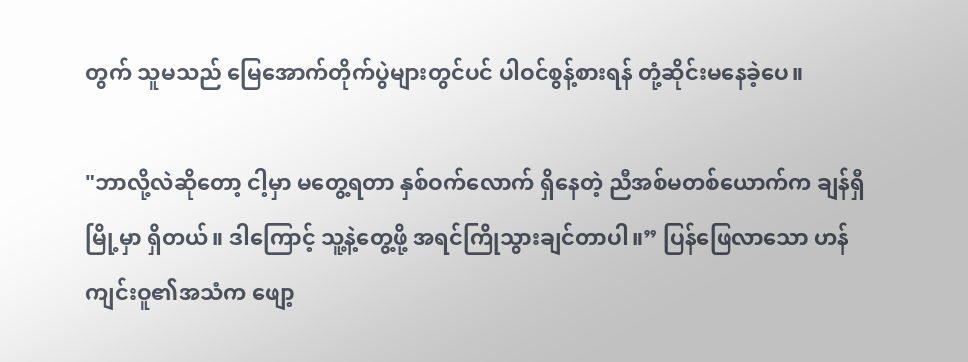တွက် သူမသည် မြေအောက်တိုက်ပွဲများတွင်ပင် ပါဝင်စွန့်စားရန် တုံ့ဆိုင်းမနေခဲ့ပေ။

"ဘာလို့လဲဆိုတော့ ငါ့မှာ မတွေ့ရတာ နှစ်ဝက်လောက် ရှိနေတဲ့ ညီအစ်မတစ်ယောက်က ချန်ရှီမြို့မှာ ရှိတယ်။ ဒါကြောင့် သူ့နဲ့တွေ့ဖို့ အရင်ကြိုသွားချင်တာပါ။” ပြန်ဖြေလာသော ဟန်ကျင်းဝူ၏အသံက ဖျော့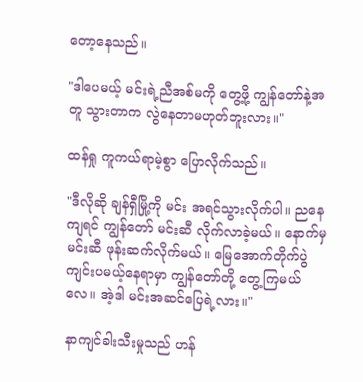တော့နေသည်။

"ဒါပေမယ့် မင်းရဲ့ညီအစ်မကို တွေ့ဖို့ ကျွန်တော်နဲ့အတူ သွားတာက လွဲနေတာမဟုတ်ဘူးလား။"

ထန်ရှု ကူကယ်ရာမဲ့စွာ ပြောလိုက်သည်။

"ဒီလိုဆို ချန်ရှီမြို့ကို မင်း အရင်သွားလိုက်ပါ။ ညနေကျရင် ကျွန်တော် မင်းဆီ လိုက်လာခဲ့မယ်။ နောက်မှ မင်းဆီ ဖုန်းဆက်လိုက်မယ်။ မြေအောက်တိုက်ပွဲ ကျင်းပမယ့်နေရာမှာ ကျွန်တော်တို့ တွေ့ကြမယ်လေ။ အဲ့ဒါ မင်းအဆင်ပြေရဲ့လား။"

နာကျင်ခါးသီးမှုသည် ဟန်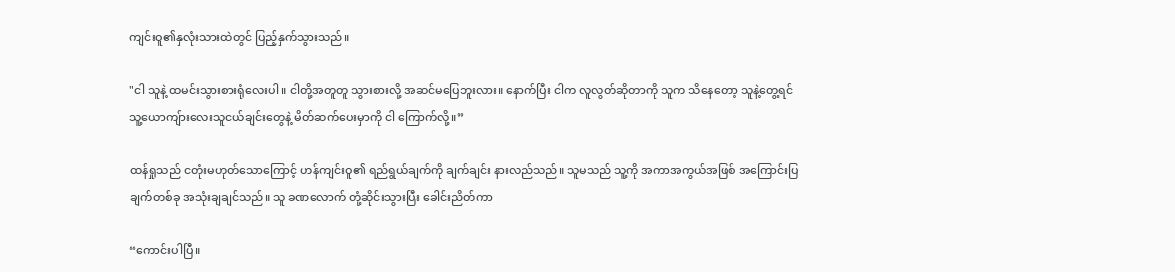ကျင်းဝူ၏နှလုံးသားထဲတွင် ပြည့်နှက်သွားသည်။

"ငါ သူနဲ့ ထမင်းသွားစားရုံလေးပါ။ ငါတို့အတူတူ သွားစားလို့ အဆင်မပြေဘူးလား။ နောက်ပြီး ငါက လူလွတ်ဆိုတာကို သူက သိနေတော့ သူနဲ့တွေ့ရင် သူ့ယောကျ်ားလေးသူငယ်ချင်းတွေနဲ့ မိတ်ဆက်ပေးမှာကို ငါ ကြောက်လို့။”

ထန်ရှုသည် ငတုံးမဟုတ်သောကြောင့် ဟန်ကျင်းဝူ၏ ရည်ရွယ်ချက်ကို ချက်ချင်း နားလည်သည်။ သူမသည် သူ့ကို အကာအကွယ်အဖြစ် အကြောင်းပြချက်တစ်ခု အသုံးချချင်သည်။ သူ ခဏလောက် တုံ့ဆိုင်းသွားပြီး ခေါင်းညိတ်ကာ

“ကောင်းပါပြီ။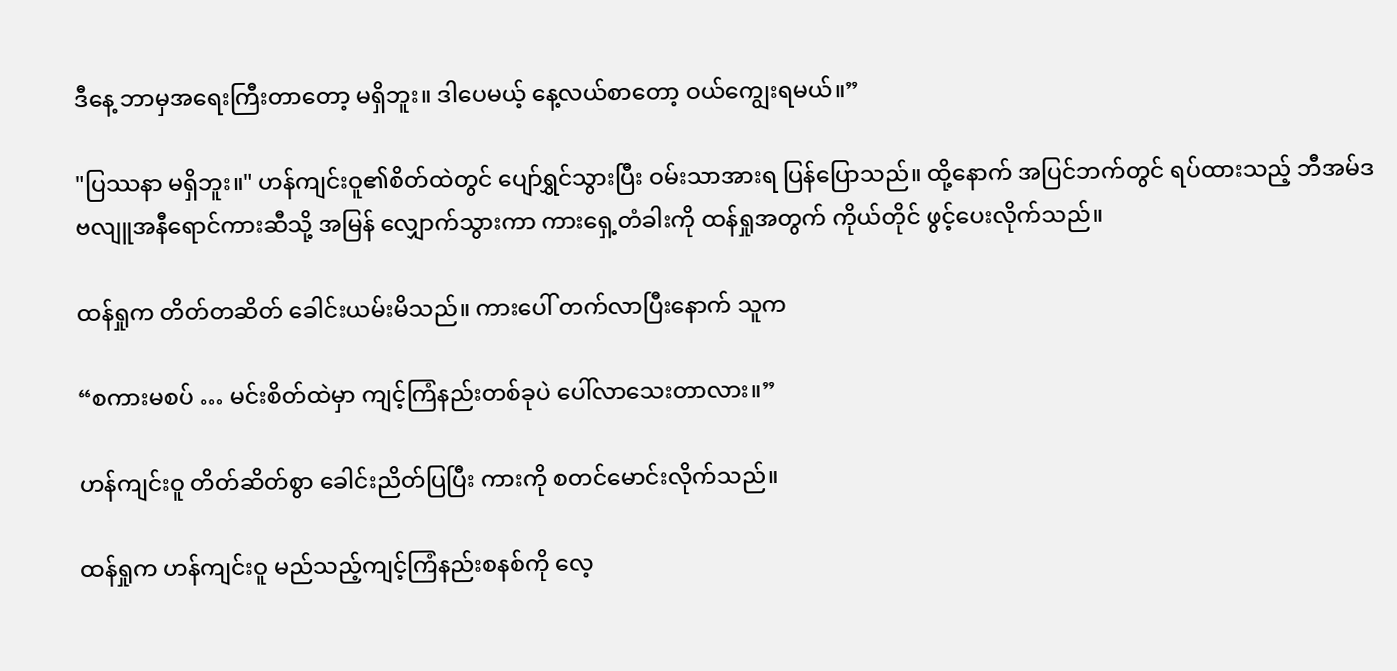ဒီနေ့ ဘာမှအရေးကြီးတာတော့ မရှိဘူး။ ဒါပေမယ့် နေ့လယ်စာတော့ ဝယ်ကျွေးရမယ်။”

"ပြဿနာ မရှိဘူး။" ဟန်ကျင်းဝူ၏စိတ်ထဲတွင် ပျော်ရွှင်သွားပြီး ဝမ်းသာအားရ ပြန်ပြောသည်။ ထို့နောက် အပြင်ဘက်တွင် ရပ်ထားသည့် ဘီအမ်ဒဗလျူအနီရောင်ကားဆီသို့ အမြန် လျှောက်သွားကာ ကားရှေ့တံခါးကို ထန်ရှုအတွက် ကိုယ်တိုင် ဖွင့်ပေးလိုက်သည်။

ထန်ရှုက တိတ်တဆိတ် ခေါင်းယမ်းမိသည်။ ကားပေါ် တက်လာပြီးနောက် သူက

“စကားမစပ် … မင်းစိတ်ထဲမှာ ကျင့်ကြံနည်းတစ်ခုပဲ ပေါ်လာသေးတာလား။”

ဟန်ကျင်းဝူ တိတ်ဆိတ်စွာ ခေါင်းညိတ်ပြပြီး ကားကို စတင်မောင်းလိုက်သည်။

ထန်ရှုက ဟန်ကျင်းဝူ မည်သည့်ကျင့်ကြံနည်းစနစ်ကို လေ့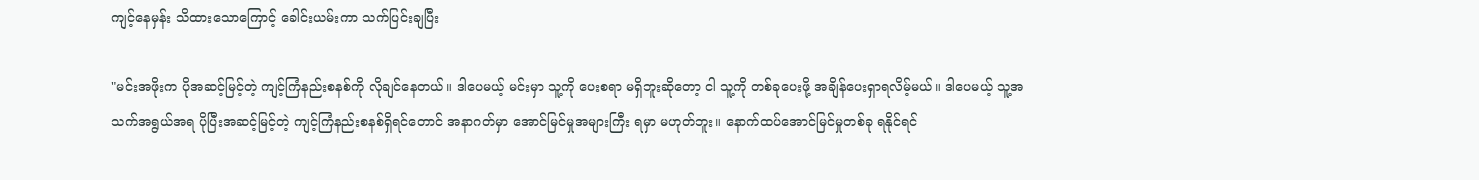ကျင့်နေမှန်း သိထားသောကြောင့် ခေါင်းယမ်းကာ သက်ပြင်းချပြီး

"မင်းအဖိုးက ပိုအဆင့်မြင့်တဲ့ ကျင့်ကြံနည်းစနစ်ကို လိုချင်နေတယ်။ ဒါပေမယ့် မင်းမှာ သူ့ကို ပေးစရာ မရှိဘူးဆိုတော့ ငါ သူ့ကို တစ်ခုပေးဖို့ အချိန်ပေးရှာရလိမ့်မယ်။ ဒါပေမယ့် သူ့အသက်အရွယ်အရ ပိုပြီးအဆင့်မြင့်တဲ့ ကျင့်ကြံနည်းစနစ်ရှိရင်တောင် အနာဂတ်မှာ အောင်မြင်မှုအများကြီး ရမှာ မဟုတ်ဘူး။ နောက်ထပ်အောင်မြင်မှုတစ်ခု ရနိုင်ရင်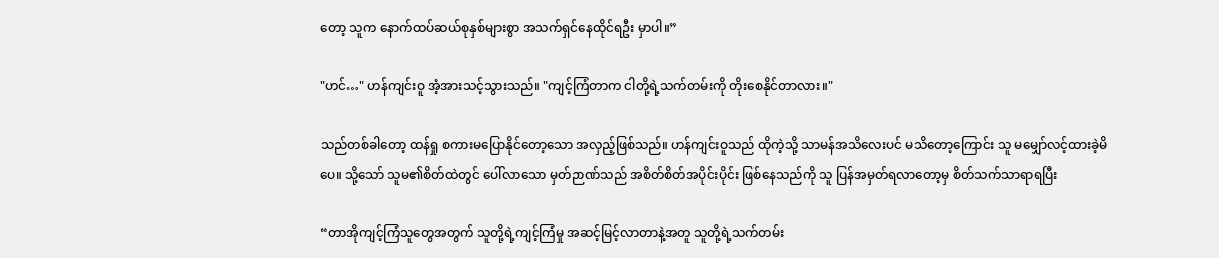တော့ သူက နောက်ထပ်ဆယ်စုနှစ်များစွာ အသက်ရှင်နေထိုင်ရဦး မှာပါ။”

"ဟင်…" ဟန်ကျင်းဝူ အံ့အားသင့်သွားသည်။ "ကျင့်ကြံတာက ငါတို့ရဲ့သက်တမ်းကို တိုးစေနိုင်တာလား။"

သည်တစ်ခါတော့ ထန်ရှု စကားမပြောနိုင်တော့သော အလှည့်ဖြစ်သည်။ ဟန်ကျင်းဝူသည် ထိုကဲ့သို့ သာမန်အသိလေးပင် မသိတော့ကြောင်း သူ မမျှော်လင့်ထားခဲ့မိပေ။ သို့သော် သူမ၏စိတ်ထဲတွင် ပေါ်လာသော မှတ်ဉာဏ်သည် အစိတ်စိတ်အပိုင်းပိုင်း ဖြစ်နေသည်ကို သူ ပြန်အမှတ်ရလာတော့မှ စိတ်သက်သာရာရပြီး

“တာအိုကျင့်ကြံသူတွေအတွက် သူတို့ရဲ့ကျင့်ကြံမှု အဆင့်မြင့်လာတာနဲ့အတူ သူတို့ရဲ့သက်တမ်း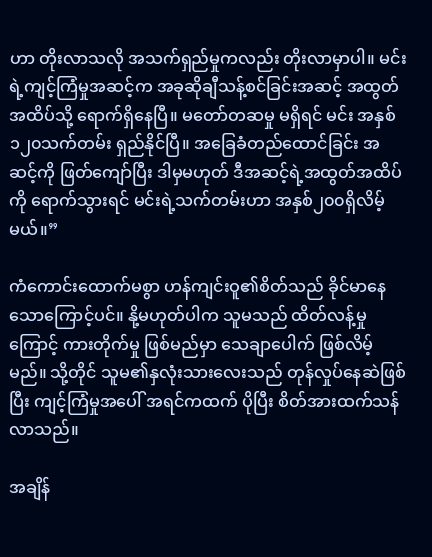ဟာ တိုးလာသလို အသက်ရှည်မှုကလည်း တိုးလာမှာပါ။ မင်းရဲ့ကျင့်ကြံမှုအဆင့်က အခုဆိုချီသန့်စင်ခြင်းအဆင့် အထွတ်အထိပ်သို့ ရောက်ရှိနေပြီ။ မတော်တဆမှု မရှိရင် မင်း အနှစ် ၁၂၀သက်တမ်း ရှည်နိုင်ပြီ။ အခြေခံတည်ထောင်ခြင်း အဆင့်ကို ဖြတ်ကျော်ပြီး ဒါမှမဟုတ် ဒီအဆင့်ရဲ့အထွတ်အထိပ်ကို ရောက်သွားရင် မင်းရဲ့သက်တမ်းဟာ အနှစ်၂၀၀ရှိလိမ့်မယ်။”

ကံကောင်းထောက်မစွာ ဟန်ကျင်းဝူ၏စိတ်သည် ခိုင်မာနေသောကြောင့်ပင်။ နို့မဟုတ်ပါက သူမသည် ထိတ်လန့်မှုကြောင့် ကားတိုက်မှု ဖြစ်မည်မှာ သေချာပေါက် ဖြစ်လိမ့်မည်။ သို့တိုင် သူမ၏နှလုံးသားလေးသည် တုန်လှုပ်နေဆဲဖြစ်ပြီး ကျင့်ကြံမှုအပေါ် အရင်ကထက် ပိုပြီး စိတ်အားထက်သန် လာသည်။

အချိန်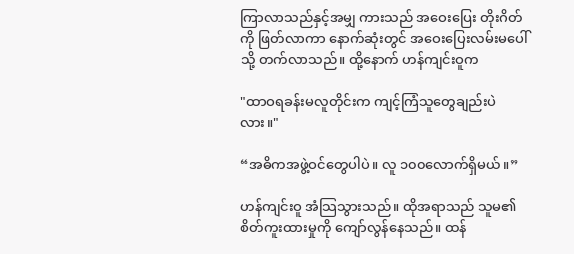ကြာလာသည်နှင့်အမျှ ကားသည် အဝေးပြေး တိုးဂိတ်ကို ဖြတ်လာကာ နောက်ဆုံးတွင် အဝေးပြေးလမ်းမပေါ်သို့ တက်လာသည်။ ထို့နောက် ဟန်ကျင်းဝူက

"ထာဝရခန်းမလူတိုင်းက ကျင့်ကြံသူတွေချည်းပဲလား။"

“အဓိကအဖွဲ့ဝင်တွေပါပဲ။ လူ ၁၀၀လောက်ရှိမယ်။”

ဟန်ကျင်းဝူ အံသြသွားသည်။ ထိုအရာသည် သူမ၏ စိတ်ကူးထားမှုကို ကျော်လွန်နေသည်။ ထန်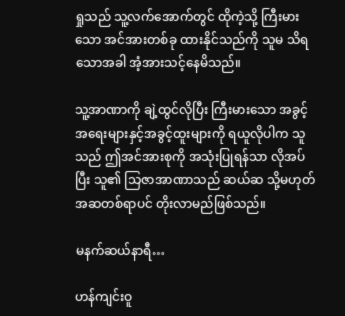ရှုသည် သူ့လက်အောက်တွင် ထိုကဲ့သို့ ကြီးမားသော အင်အားတစ်ခု ထားနိုင်သည်ကို သူမ သိရသောအခါ အံ့အားသင့်နေမိသည်။

သူ့အာဏာကို ချဲ့ထွင်လိုပြီး ကြီးမားသော အခွင့်အရေးများနှင့်အခွင့်ထူးများကို ရယူလိုပါက သူသည် ဤအင်အားစုကို အသုံးပြုရန်သာ လိုအပ်ပြီး သူ၏ သြဇာအာဏာသည် ဆယ်ဆ သို့မဟုတ် အဆတစ်ရာပင် တိုးလာမည်ဖြစ်သည်။

မနက်ဆယ်နာရီ…

ဟန်ကျင်းဝူ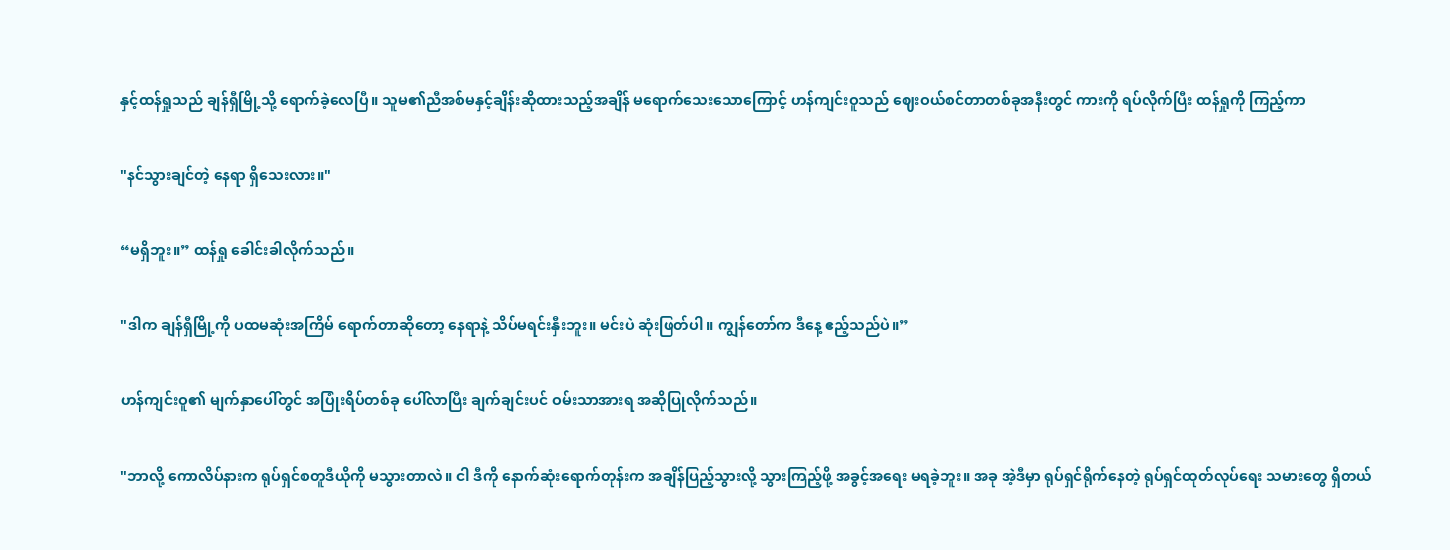နှင့်ထန်ရှုသည် ချန်ရှီမြို့သို့ ရောက်ခဲ့လေပြီ။ သူမ၏ညီအစ်မနှင့်ချိန်းဆိုထားသည့်အချိန် မရောက်သေးသောကြောင့် ဟန်ကျင်းဝူသည် ဈေးဝယ်စင်တာတစ်ခုအနီးတွင် ကားကို ရပ်လိုက်ပြီး ထန်ရှုကို ကြည့်ကာ

"နင်သွားချင်တဲ့ နေရာ ရှိသေးလား။"

“မရှိဘူး။” ထန်ရှု ခေါင်းခါလိုက်သည်။

"ဒါက ချန်ရှီမြို့ကို ပထမဆုံးအကြိမ် ရောက်တာဆိုတော့ နေရာနဲ့ သိပ်မရင်းနှီးဘူး။ မင်းပဲ ဆုံးဖြတ်ပါ။ ကျွန်တော်က ဒီနေ့ ဧည့်သည်ပဲ။”

ဟန်ကျင်းဝူ၏ မျက်နှာပေါ်တွင် အပြုံးရိပ်တစ်ခု ပေါ်လာပြီး ချက်ချင်းပင် ဝမ်းသာအားရ အဆိုပြုလိုက်သည်။

"ဘာလို့ ကောလိပ်နားက ရုပ်ရှင်စတူဒီယိုကို မသွားတာလဲ။ ငါ ဒီကို နောက်ဆုံးရောက်တုန်းက အချိန်ပြည့်သွားလို့ သွားကြည့်ဖို့ အခွင့်အရေး မရခဲ့ဘူး။ အခု အဲ့ဒီမှာ ရုပ်ရှင်ရိုက်နေတဲ့ ရုပ်ရှင်ထုတ်လုပ်ရေး သမားတွေ ရှိတယ်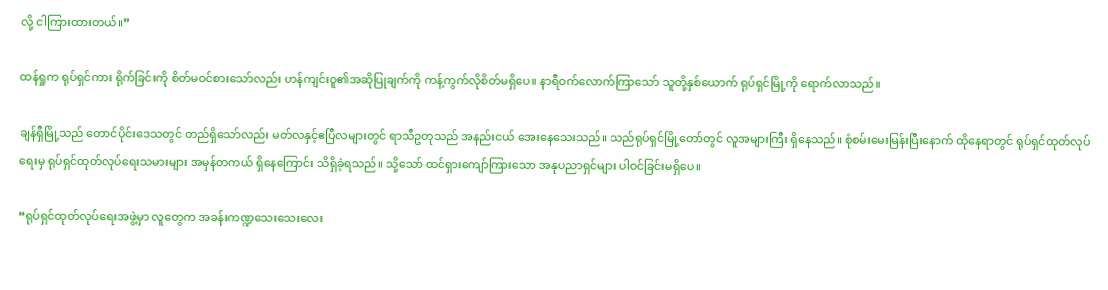လို့ ငါကြားထားတယ်။”

ထန်ရှုက ရုပ်ရှင်ကား ရိုက်ခြင်းကို စိတ်မဝင်စားသော်လည်း ဟန်ကျင်းဝူ၏အဆိုပြုချက်ကို ကန့်ကွက်လိုစိတ်မရှိပေ။ နာရီဝက်လောက်ကြာသော် သူတို့နှစ်ယောက် ရုပ်ရှင်မြို့ကို ရောက်လာသည်။

ချန်ရှီမြို့သည် တောင်ပိုင်းဒေသတွင် တည်ရှိသော်လည်း မတ်လနှင့်ဧပြီလများတွင် ရာသီဥတုသည် အနည်းငယ် အေးနေသေးသည်။ သည်ရုပ်ရှင်မြို့တော်တွင် လူအများကြီး ရှိနေသည်။ စုံစမ်းမေးမြန်းပြီးနောက် ထိုနေရာတွင် ရုပ်ရှင်ထုတ်လုပ်ရေးမှ ရုပ်ရှင်ထုတ်လုပ်ရေးသမားများ အမှန်တကယ် ရှိနေကြောင်း သိရှိခဲ့ရသည်။ သို့သော် ထင်ရှားကျော်ကြားသော အနုပညာရှင်များ ပါဝင်ခြင်းမရှိပေ။

“ရုပ်ရှင်ထုတ်လုပ်ရေးအဖွဲ့မှာ လူတွေက အခန်းကဏ္ဍသေးသေးလေး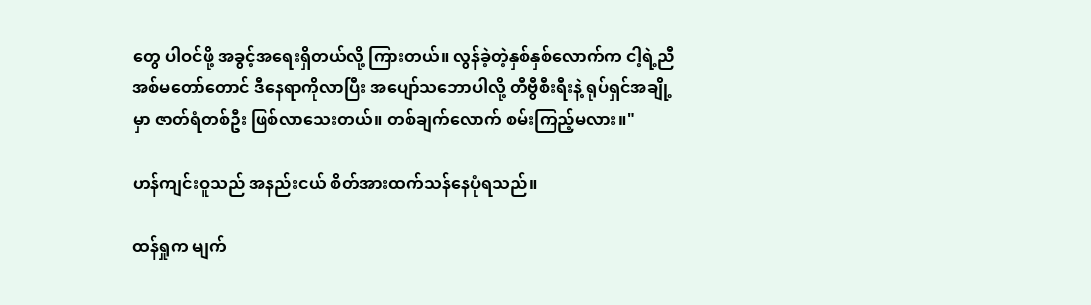တွေ ပါဝင်ဖို့ အခွင့်အရေးရှိတယ်လို့ ကြားတယ်။ လွန်ခဲ့တဲ့နှစ်နှစ်လောက်က ငါ့ရဲ့ညီအစ်မတော်တောင် ဒီနေရာကိုလာပြီး အပျော်သဘောပါလို့ တီဗွီစီးရီးနဲ့ ရုပ်ရှင်အချို့ မှာ ဇာတ်ရံတစ်ဦး ဖြစ်လာသေးတယ်။ တစ်ချက်လောက် စမ်းကြည့်မလား။"

ဟန်ကျင်းဝူသည် အနည်းငယ် စိတ်အားထက်သန်နေပုံရသည်။

ထန်ရှုက မျက်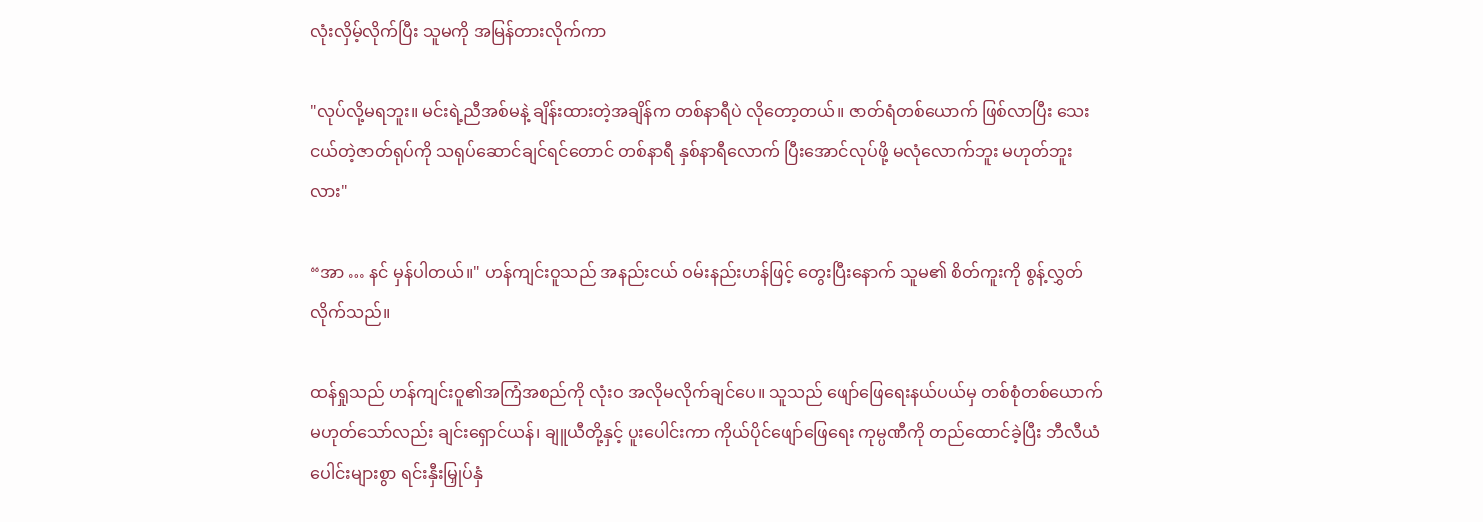လုံးလှိမ့်လိုက်ပြီး သူမကို အမြန်တားလိုက်ကာ

"လုပ်လို့မရဘူး။ မင်းရဲ့ညီအစ်မနဲ့ ချိန်းထားတဲ့အချိန်က တစ်နာရီပဲ လိုတော့တယ်။ ဇာတ်ရံတစ်ယောက် ဖြစ်လာပြီး သေးငယ်တဲ့ဇာတ်ရုပ်ကို သရုပ်ဆောင်ချင်ရင်တောင် တစ်နာရီ နှစ်နာရီလောက် ပြီးအောင်လုပ်ဖို့ မလုံလောက်ဘူး မဟုတ်ဘူးလား"

“အာ … နင် မှန်ပါတယ်။" ဟန်ကျင်းဝူသည် အနည်းငယ် ဝမ်းနည်းဟန်ဖြင့် တွေးပြီးနောက် သူမ၏ စိတ်ကူးကို စွန့်လွှတ်လိုက်သည်။

ထန်ရှုသည် ဟန်ကျင်းဝူ၏အကြံအစည်ကို လုံးဝ အလိုမလိုက်ချင်ပေ။ သူသည် ဖျော်ဖြေရေးနယ်ပယ်မှ တစ်စုံတစ်ယောက် မဟုတ်သော်လည်း ချင်းရှောင်ယန်၊ ချူယီတို့နှင့် ပူးပေါင်းကာ ကိုယ်ပိုင်ဖျော်ဖြေရေး ကုမ္ပဏီကို တည်ထောင်ခဲ့ပြီး ဘီလီယံပေါင်းများစွာ ရင်းနှီးမြှုပ်နှံ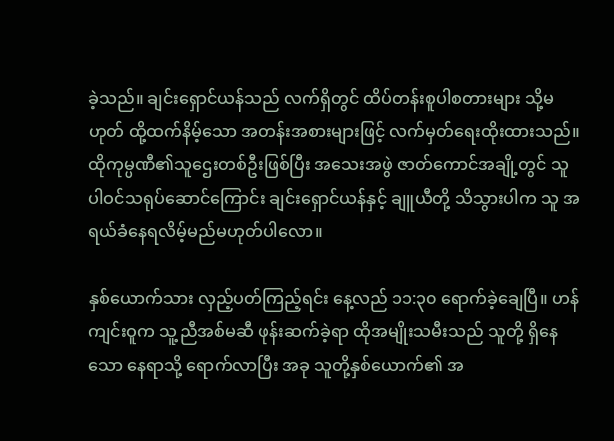ခဲ့သည်။ ချင်းရှောင်ယန်သည် လက်ရှိတွင် ထိပ်တန်းစူပါစတားများ သို့မဟုတ် ထို့ထက်နိမ့်သော အတန်းအစားများဖြင့် လက်မှတ်ရေးထိုးထားသည်။ ထိုကုမ္ပဏီ၏သူဌေးတစ်ဦးဖြစ်ပြီး အသေးအဖွဲ ဇာတ်ကောင်အချို့တွင် သူ ပါဝင်သရုပ်ဆောင်ကြောင်း ချင်းရှောင်ယန်နှင့် ချူယီတို့ သိသွားပါက သူ အရယ်ခံနေရလိမ့်မည်မဟုတ်ပါလော။

နှစ်ယောက်သား လှည့်ပတ်ကြည့်ရင်း နေ့လည် ၁၁:၃၀ ရောက်ခဲ့ချေပြီ။ ဟန်ကျင်းဝူက သူ့ညီအစ်မဆီ ဖုန်းဆက်ခဲ့ရာ ထိုအမျိုးသမီးသည် သူတို့ ရှိနေသော နေရာသို့ ရောက်လာပြီး အခု သူတို့နှစ်ယောက်၏ အ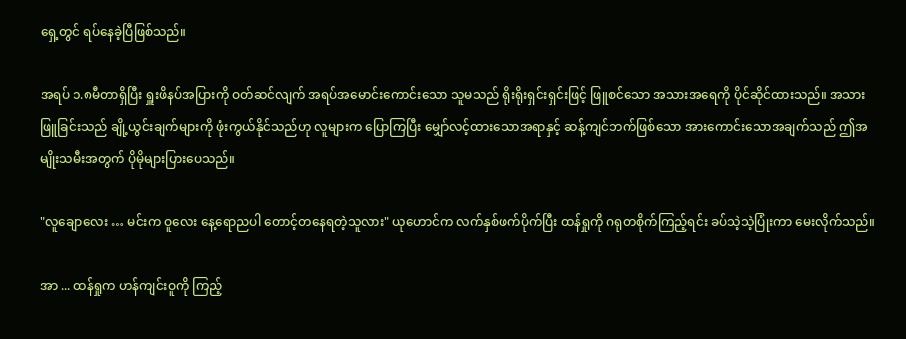ရှေ့တွင် ရပ်နေခဲ့ပြီဖြစ်သည်။

အရပ် ၁.၈မီတာရှိပြီး ရှူးဖိနပ်အပြားကို ဝတ်ဆင်လျက် အရပ်အမောင်းကောင်းသော သူမသည် ရိုးရိုးရှင်းရှင်းဖြင့် ဖြူစင်သော အသားအရေကို ပိုင်ဆိုင်ထားသည်။ အသားဖြူခြင်းသည် ချို့ယွင်းချက်များကို ဖုံးကွယ်နိုင်သည်ဟု လူများက ပြောကြပြီး မျှော်လင့်ထားသောအရာနှင့် ဆန့်ကျင်ဘက်ဖြစ်သော အားကောင်းသောအချက်သည် ဤအမျိုးသမီးအတွက် ပိုမိုများပြားပေသည်။

"လူချောလေး … မင်းက ဝူလေး နေ့ရောညပါ တောင့်တနေရတဲ့သူလား" ယုဟောင်က လက်နှစ်ဖက်ပိုက်ပြီး ထန်ရှုကို ဂရုတစိုက်ကြည့်ရင်း ခပ်သဲ့သဲ့ပြုံးကာ မေးလိုက်သည်။

အာ ... ထန်ရှုက ဟန်ကျင်းဝူကို ကြည့်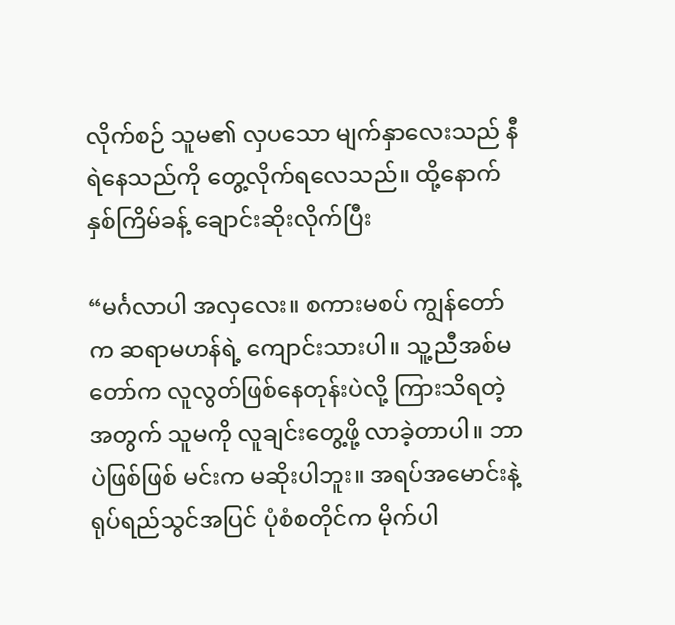လိုက်စဉ် သူမ၏ လှပသော မျက်နှာလေးသည် နီရဲနေသည်ကို တွေ့လိုက်ရလေသည်။ ထို့နောက် နှစ်ကြိမ်ခန့် ချောင်းဆိုးလိုက်ပြီး

“မင်္ဂလာပါ အလှလေး။ စကားမစပ် ကျွန်တော်က ဆရာမဟန်ရဲ့ ကျောင်းသားပါ။ သူ့ညီအစ်မတော်က လူလွတ်ဖြစ်နေတုန်းပဲလို့ ကြားသိရတဲ့အတွက် သူမကို လူချင်းတွေ့ဖို့ လာခဲ့တာပါ။ ဘာပဲဖြစ်ဖြစ် မင်းက မဆိုးပါဘူး။ အရပ်အမောင်းနဲ့ ရုပ်ရည်သွင်အပြင် ပုံစံစတိုင်က မိုက်ပါ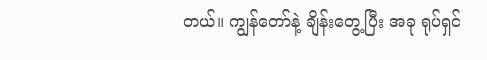တယ်။ ကျွန်တော်နဲ့ ချိန်းတွေ့ပြီး အခု ရုပ်ရှင်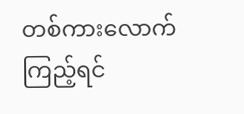တစ်ကားလောက် ကြည့်ရင်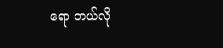ရော ဘယ်လို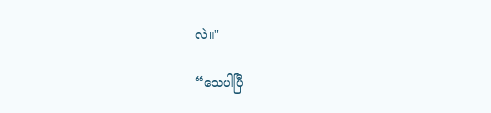လဲ။"

“သေပါပြီ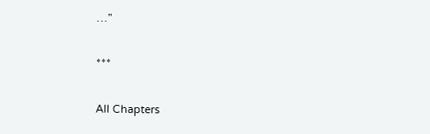…”

***

All Chapters